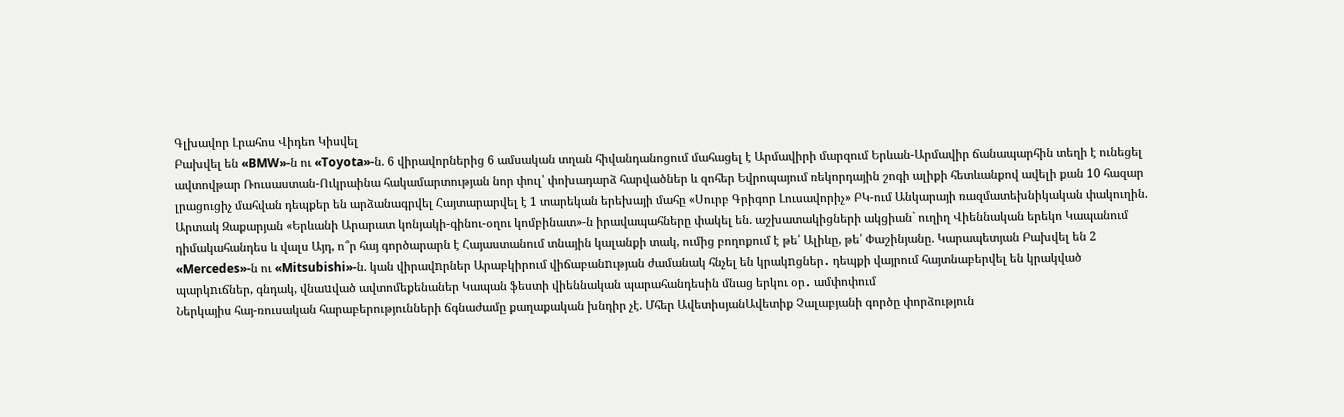Գլխավոր Լրահոս Վիդեո Կիսվել
Բախվել են «BMW»-ն ու «Toyota»-ն. 6 վիրավորներից 6 ամսական տղան հիվանդանոցում մահացել է Արմավիրի մարզում Երևան-Արմավիր ճանապարհին տեղի է ունեցել ավտովթար Ռուսաստան-Ուկրաինա հակամարտության նոր փուլ՝ փոխադարձ հարվածներ և զոհեր Եվրոպայում ռեկորդային շոգի ալիքի հետևանքով ավելի քան 10 հազար լրացուցիչ մահվան դեպքեր են արձանագրվել Հայտարարվել է 1 տարեկան երեխայի մահը «Սուրբ Գրիգոր Լուսավորիչ» ԲԿ-ում Անկարայի ռազմատեխնիկական փակուղին. Արտակ Զաքարյան «Երևանի Արարատ կոնյակի-գինու-օղու կոմբինատ»-ն իրավապահները փակել են. աշխատակիցների ակցիան` ուղիղ Վիեննական երեկո Կապանում դիմակահանդես և վալս Այդ, ո՞ր հայ գործարարն է Հայաստանում տնային կալանքի տակ, ումից բողոքում է թե՛ Ալիևը, թե՛ Փաշինյանը. Կարապետյան Բախվել են 2 «Mercedes»-ն ու «Mitsubishi»-ն. կան վիրավnրներ Արաբկիրում վիճաբանnւթյան ժամանակ հնչել են կրակnցներ․ դեպքի վայրում հայտնաբերվել են կրակված պարկnւճներ, գնդակ, վնաuված ավտոմեքենաներ Կապան ֆեստի վիեննական պարահանդեսին մնաց երկու օր․ ամփոփում
Ներկայիս հայ-ռուսական հարաբերությունների ճգնաժամը քաղաքական խնդիր չէ. Մհեր ԱվետիսյանԱվետիք Չալաբյանի գործը փորձություն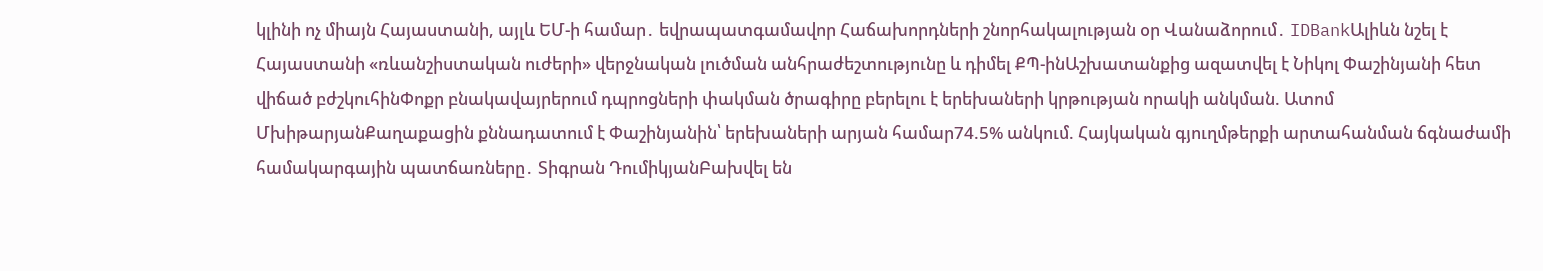կլինի ոչ միայն Հայաստանի, այլև ԵՄ-ի համար․ եվրապատգամավոր Հաճախորդների շնորհակալության օր Վանաձորում․ IDBankԱլիևն նշել է Հայաստանի «ռևանշիստական ուժերի» վերջնական լուծման անհրաժեշտությունը և դիմել ՔՊ-ինԱշխատանքից ազատվել է Նիկոլ Փաշինյանի հետ վիճած բժշկուհինՓոքր բնակավայրերում դպրոցների փակման ծրագիրը բերելու է երեխաների կրթության որակի անկման. Ատոմ ՄխիթարյանՔաղաքացին քննադատում է Փաշինյանին՝ երեխաների արյան համար74.5% անկում. Հայկական գյուղմթերքի արտահանման ճգնաժամի համակարգային պատճառները․ Տիգրան ԴումիկյանԲախվել են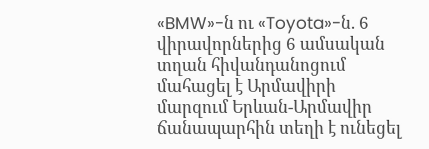«BMW»-ն ու «Toyota»-ն. 6 վիրավորներից 6 ամսական տղան հիվանդանոցում մահացել է Արմավիրի մարզում Երևան-Արմավիր ճանապարհին տեղի է ունեցել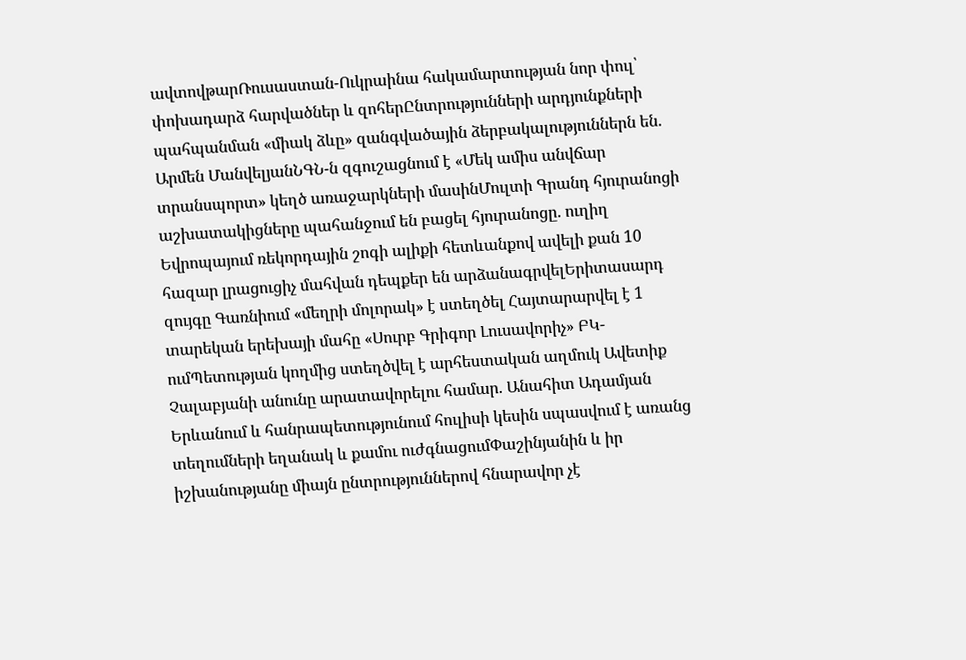ավտովթարՌուսաստան-Ուկրաինա հակամարտության նոր փուլ՝ փոխադարձ հարվածներ և զոհերԸնտրությունների արդյունքների պահպանման «միակ ձևը» զանգվածային ձերբակալություններն են. Արմեն ՄանվելյանՆԳՆ-ն զգուշացնում է «Մեկ ամիս անվճար տրանսպորտ» կեղծ առաջարկների մասինՄուլտի Գրանդ հյուրանոցի աշխատակիցները պահանջում են բացել հյուրանոցը. ուղիղ Եվրոպայում ռեկորդային շոգի ալիքի հետևանքով ավելի քան 10 հազար լրացուցիչ մահվան դեպքեր են արձանագրվելԵրիտասարդ զույգը Գառնիում «մեղրի մոլորակ» է ստեղծել Հայտարարվել է 1 տարեկան երեխայի մահը «Սուրբ Գրիգոր Լուսավորիչ» ԲԿ-ումՊետության կողմից ստեղծվել է արհեստական աղմուկ Ավետիք Չալաբյանի անունը արատավորելու համար. Անահիտ Ադամյան Երևանում և հանրապետությունում հուլիսի կեսին սպասվում է առանց տեղումների եղանակ և քամու ուժգնացումՓաշինյանին և իր իշխանությանը միայն ընտրություններով հնարավոր չէ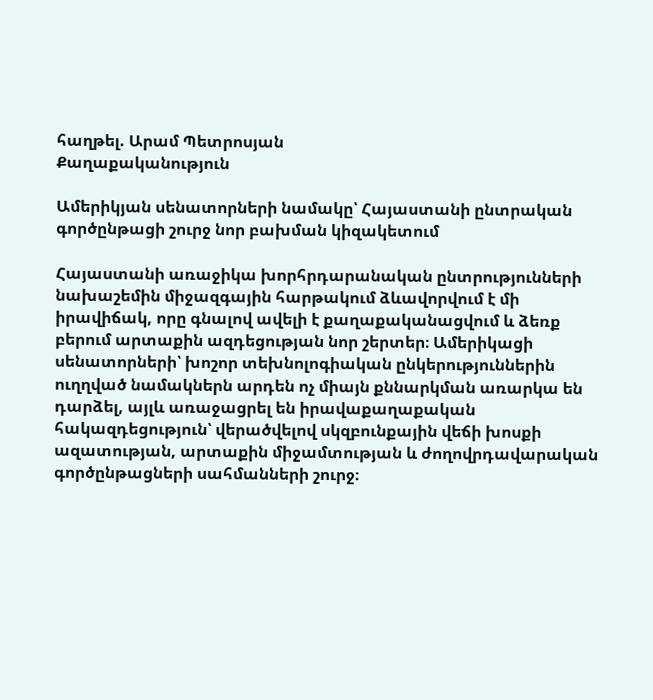հաղթել. Արամ Պետրոսյան
Քաղաքականություն

Ամերիկյան սենատորների նամակը՝ Հայաստանի ընտրական գործընթացի շուրջ նոր բախման կիզակետում

Հայաստանի առաջիկա խորհրդարանական ընտրությունների նախաշեմին միջազգային հարթակում ձևավորվում է մի իրավիճակ, որը գնալով ավելի է քաղաքականացվում և ձեռք բերում արտաքին ազդեցության նոր շերտեր։ Ամերիկացի սենատորների՝ խոշոր տեխնոլոգիական ընկերություններին ուղղված նամակներն արդեն ոչ միայն քննարկման առարկա են դարձել, այլև առաջացրել են իրավաքաղաքական հակազդեցություն՝ վերածվելով սկզբունքային վեճի խոսքի ազատության, արտաքին միջամտության և ժողովրդավարական գործընթացների սահմանների շուրջ։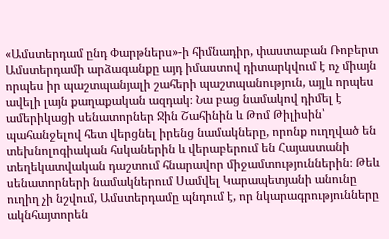«Ամստերդամ ընդ Փարթներս»-ի հիմնադիր, փաստաբան Ռոբերտ Ամստերդամի արձագանքը այդ իմաստով դիտարկվում է ոչ միայն որպես իր պաշտպանյալի շահերի պաշտպանություն, այլև որպես ավելի լայն քաղաքական ազդակ։ Նա բաց նամակով դիմել է ամերիկացի սենատորներ Ջին Շահինին և Թոմ Թիլիսին՝ պահանջելով հետ վերցնել իրենց նամակները, որոնք ուղղված են տեխնոլոգիական հսկաներին և վերաբերում են Հայաստանի տեղեկատվական դաշտում հնարավոր միջամտություններին։ Թեև սենատորների նամակներում Սամվել Կարապետյանի անունը ուղիղ չի նշվում, Ամստերդամը պնդում է, որ նկարագրությունները ակնհայտորեն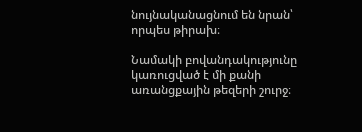նույնականացնում են նրան՝ որպես թիրախ։

Նամակի բովանդակությունը կառուցված է մի քանի առանցքային թեզերի շուրջ։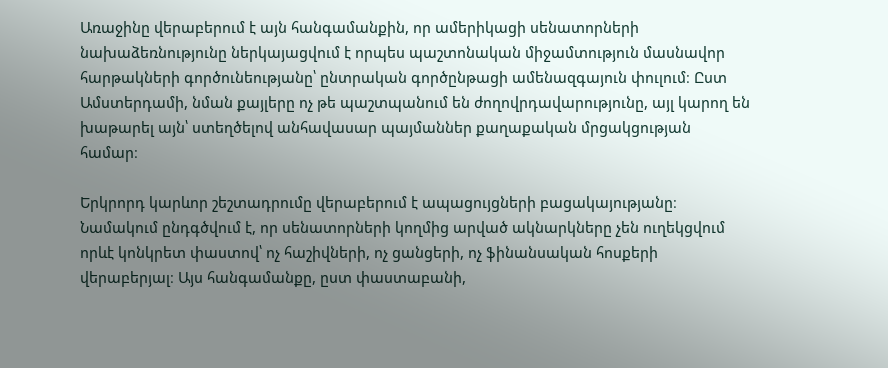Առաջինը վերաբերում է այն հանգամանքին, որ ամերիկացի սենատորների նախաձեռնությունը ներկայացվում է որպես պաշտոնական միջամտություն մասնավոր հարթակների գործունեությանը՝ ընտրական գործընթացի ամենազգայուն փուլում։ Ըստ Ամստերդամի, նման քայլերը ոչ թե պաշտպանում են ժողովրդավարությունը, այլ կարող են խաթարել այն՝ ստեղծելով անհավասար պայմաններ քաղաքական մրցակցության համար։

Երկրորդ կարևոր շեշտադրումը վերաբերում է ապացույցների բացակայությանը։ Նամակում ընդգծվում է, որ սենատորների կողմից արված ակնարկները չեն ուղեկցվում որևէ կոնկրետ փաստով՝ ոչ հաշիվների, ոչ ցանցերի, ոչ ֆինանսական հոսքերի վերաբերյալ։ Այս հանգամանքը, ըստ փաստաբանի,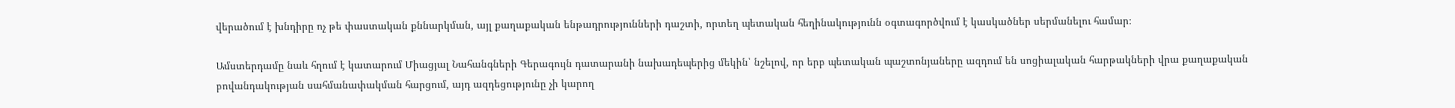վերածում է խնդիրը ոչ թե փաստական քննարկման, այլ քաղաքական ենթադրությունների դաշտի, որտեղ պետական հեղինակությունն օգտագործվում է կասկածներ սերմանելու համար։

Ամստերդամը նաև հղում է կատարում Միացյալ Նահանգների Գերագույն դատարանի նախադեպերից մեկին՝ նշելով, որ երբ պետական պաշտոնյաները ազդում են սոցիալական հարթակների վրա քաղաքական բովանդակության սահմանափակման հարցում, այդ ազդեցությունը չի կարող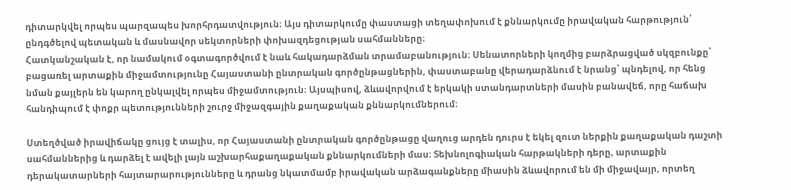դիտարկվել որպես պարզապես խորհրդատվություն։ Այս դիտարկումը փաստացի տեղափոխում է քննարկումը իրավական հարթություն՝ ընդգծելով պետական և մասնավոր սեկտորների փոխազդեցության սահմանները։
Հատկանշական է, որ նամակում օգտագործվում է նաև հակադարձման տրամաբանություն։ Սենատորների կողմից բարձրացված սկզբունքը՝ բացառել արտաքին միջամտությունը Հայաստանի ընտրական գործընթացներին, փաստաբանը վերադարձնում է նրանց՝ պնդելով, որ հենց նման քայլերն են կարող ընկալվել որպես միջամտություն։ Այսպիսով, ձևավորվում է երկակի ստանդարտների մասին բանավեճ, որը հաճախ հանդիպում է փոքր պետությունների շուրջ միջազգային քաղաքական քննարկումներում։

Ստեղծված իրավիճակը ցույց է տալիս, որ Հայաստանի ընտրական գործընթացը վաղուց արդեն դուրս է եկել զուտ ներքին քաղաքական դաշտի սահմաններից և դարձել է ավելի լայն աշխարհաքաղաքական քննարկումների մաս։ Տեխնոլոգիական հարթակների դերը, արտաքին դերակատարների հայտարարությունները և դրանց նկատմամբ իրավական արձագանքները միասին ձևավորում են մի միջավայր, որտեղ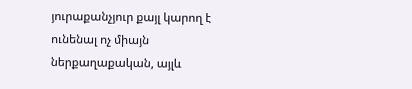յուրաքանչյուր քայլ կարող է ունենալ ոչ միայն ներքաղաքական, այլև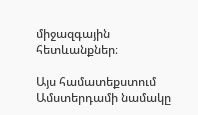միջազգային հետևանքներ։

Այս համատեքստում Ամստերդամի նամակը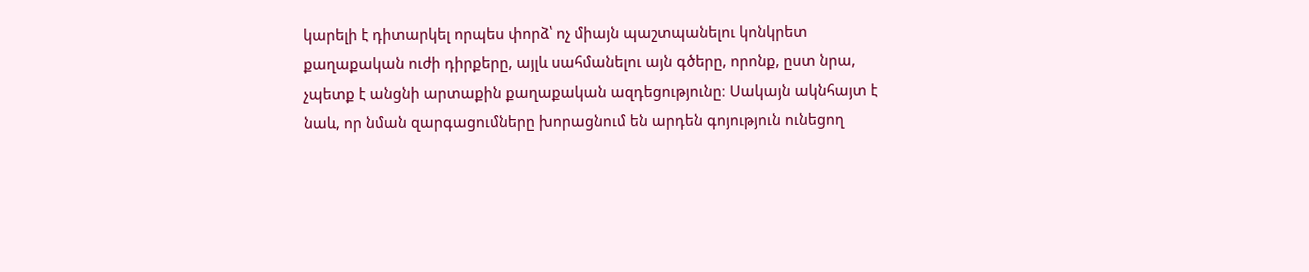կարելի է դիտարկել որպես փորձ՝ ոչ միայն պաշտպանելու կոնկրետ քաղաքական ուժի դիրքերը, այլև սահմանելու այն գծերը, որոնք, ըստ նրա, չպետք է անցնի արտաքին քաղաքական ազդեցությունը։ Սակայն ակնհայտ է նաև, որ նման զարգացումները խորացնում են արդեն գոյություն ունեցող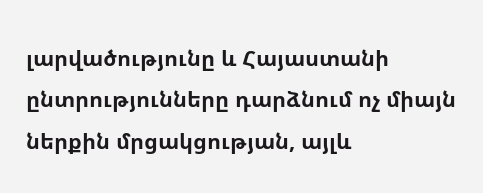լարվածությունը և Հայաստանի ընտրությունները դարձնում ոչ միայն ներքին մրցակցության, այլև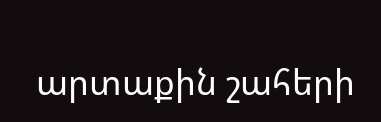արտաքին շահերի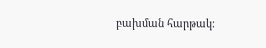բախման հարթակ։